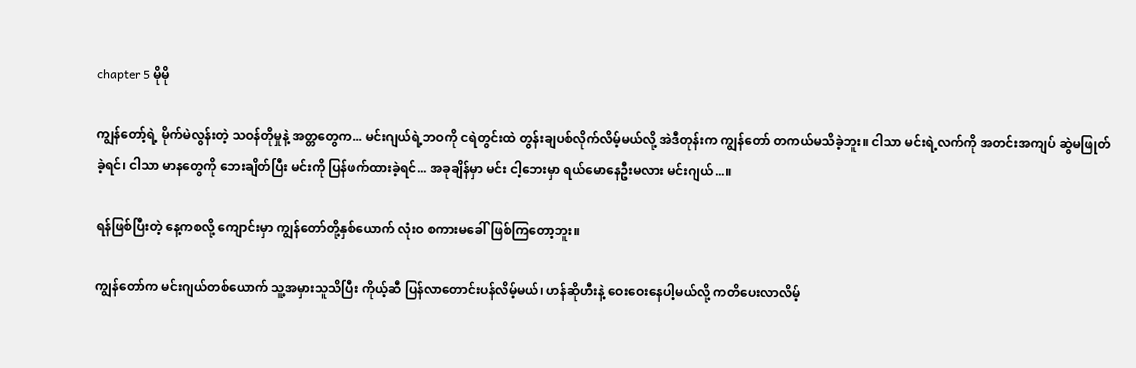chapter 5 မိုမို

ကျွန်တော့်ရဲ့ မိုက်မဲလွန်းတဲ့ သဝန်တိုမှုနဲ့ အတ္တတွေက... မင်းဂျယ်ရဲ့ဘဝကို ငရဲတွင်းထဲ တွန်းချပစ်လိုက်လိမ့်မယ်လို့ အဲဒီတုန်းက ကျွန်တော် တကယ်မသိခဲ့ဘူး။ ငါသာ မင်းရဲ့လက်ကို အတင်းအကျပ် ဆွဲမဖြုတ်ခဲ့ရင်၊ ငါသာ မာနတွေကို ဘေးချိတ်ပြီး မင်းကို ပြန်ဖက်ထားခဲ့ရင်... အခုချိန်မှာ မင်း ငါ့ဘေးမှာ ရယ်မောနေဦးမလား မင်းဂျယ်...။

ရန်ဖြစ်ပြီးတဲ့ နေ့ကစလို့ ကျောင်းမှာ ကျွန်တော်တို့နှစ်ယောက် လုံးဝ စကားမခေါ်ဖြစ်ကြတော့ဘူး။

ကျွန်တော်က မင်းဂျယ်တစ်ယောက် သူ့အမှားသူသိပြီး ကိုယ့်ဆီ ပြန်လာတောင်းပန်လိမ့်မယ်၊ ဟန်ဆိုဟီးနဲ့ ဝေးဝေးနေပါ့မယ်လို့ ကတိပေးလာလိမ့်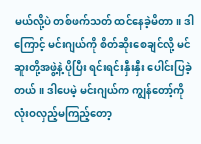မယ်လို့ပဲ တစ်ဖက်သတ် ထင်နေခဲ့မိတာ။ ဒါကြောင့် မင်းဂျယ်ကို စိတ်ဆိုးစေချင်လို့ မင်ဆူးတို့အဖွဲ့နဲ့ ပိုပြီး ရင်းရင်းနှီးနှီး ပေါင်းပြခဲ့တယ်။ ဒါပေမဲ့ မင်းဂျယ်က ကျွန်တော့်ကို လုံးဝလှည့်မကြည့်တော့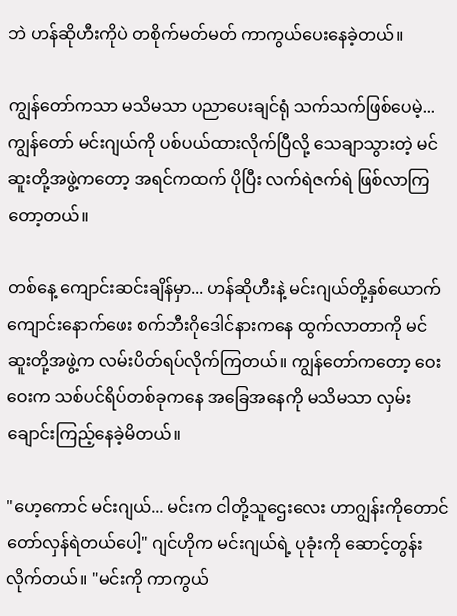ဘဲ ဟန်ဆိုဟီးကိုပဲ တစိုက်မတ်မတ် ကာကွယ်ပေးနေခဲ့တယ်။

ကျွန်တော်ကသာ မသိမသာ ပညာပေးချင်ရုံ သက်သက်ဖြစ်ပေမဲ့... ကျွန်တော် မင်းဂျယ်ကို ပစ်ပယ်ထားလိုက်ပြီလို့ သေချာသွားတဲ့ မင်ဆူးတို့အဖွဲ့ကတော့ အရင်ကထက် ပိုပြီး လက်ရဲဇက်ရဲ ဖြစ်လာကြတော့တယ်။

တစ်နေ့ ကျောင်းဆင်းချိန်မှာ... ဟန်ဆိုဟီးနဲ့ မင်းဂျယ်တို့နှစ်ယောက် ကျောင်းနောက်ဖေး စက်ဘီးဂိုဒေါင်နားကနေ ထွက်လာတာကို မင်ဆူးတို့အဖွဲ့က လမ်းပိတ်ရပ်လိုက်ကြတယ်။ ကျွန်တော်ကတော့ ဝေးဝေးက သစ်ပင်ရိပ်တစ်ခုကနေ အခြေအနေကို မသိမသာ လှမ်းချောင်းကြည့်နေခဲ့မိတယ်။

"ဟေ့ကောင် မင်းဂျယ်... မင်းက ငါတို့သူဌေးလေး ဟာဂျွန်းကိုတောင် တော်လှန်ရဲတယ်ပေါ့" ဂျင်ဟိုက မင်းဂျယ်ရဲ့ ပုခုံးကို ဆောင့်တွန်းလိုက်တယ်။ "မင်းကို ကာကွယ်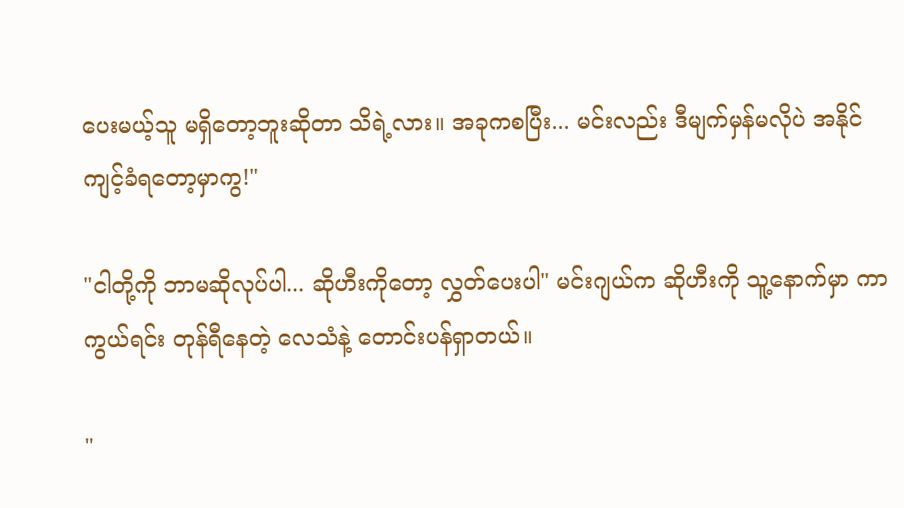ပေးမယ့်သူ မရှိတော့ဘူးဆိုတာ သိရဲ့လား။ အခုကစပြီး... မင်းလည်း ဒီမျက်မှန်မလိုပဲ အနိုင်ကျင့်ခံရတော့မှာကွ!"

"ငါတို့ကို ဘာမဆိုလုပ်ပါ... ဆိုဟီးကိုတော့ လွှတ်ပေးပါ" မင်းဂျယ်က ဆိုဟီးကို သူ့နောက်မှာ ကာကွယ်ရင်း တုန်ရီနေတဲ့ လေသံနဲ့ တောင်းပန်ရှာတယ်။

"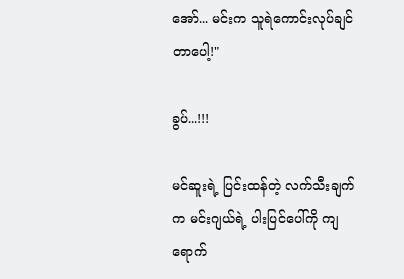အော်... မင်းက သူရဲကောင်းလုပ်ချင်တာပေါ့!"

ခွပ်...!!!

မင်ဆူးရဲ့ ပြင်းထန်တဲ့ လက်သီးချက်က မင်းဂျယ်ရဲ့ ပါးပြင်ပေါ်ကို ကျရောက်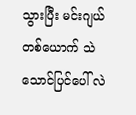သွားပြီး မင်းဂျယ်တစ်ယောက် သဲသောင်ပြင်ပေါ် လဲ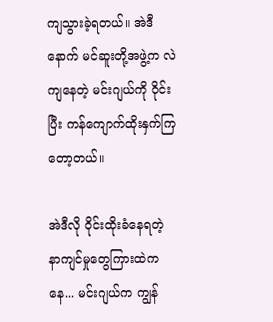ကျသွားခဲ့ရတယ်။ အဲဒီနောက် မင်ဆူးတို့အဖွဲ့က လဲကျနေတဲ့ မင်းဂျယ်ကို ဝိုင်းပြီး ကန်ကျောက်ထိုးနှက်ကြတော့တယ်။

အဲဒီလို ဝိုင်းထိုးခံနေရတဲ့ နာကျင်မှုတွေကြားထဲကနေ... မင်းဂျယ်က ကျွန်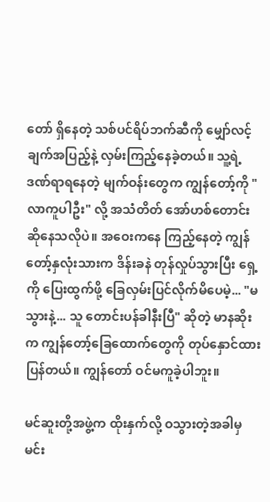တော် ရှိနေတဲ့ သစ်ပင်ရိပ်ဘက်ဆီကို မျှော်လင့်ချက်အပြည့်နဲ့ လှမ်းကြည့်နေခဲ့တယ်။ သူ့ရဲ့ ဒဏ်ရာရနေတဲ့ မျက်ဝန်းတွေက ကျွန်တော့်ကို "လာကူပါဦး" လို့ အသံတိတ် အော်ဟစ်တောင်းဆိုနေသလိုပဲ။ အဝေးကနေ ကြည့်နေတဲ့ ကျွန်တော့်နှလုံးသားက ဒိန်းခနဲ တုန်လှုပ်သွားပြီး ရှေ့ကို ပြေးထွက်ဖို့ ခြေလှမ်းပြင်လိုက်မိပေမဲ့... "မသွားနဲ့... သူ တောင်းပန်ခါနီးပြီ" ဆိုတဲ့ မာနဆိုးက ကျွန်တော့်ခြေထောက်တွေကို တုပ်နှောင်ထားပြန်တယ်။ ကျွန်တော် ဝင်မကူခဲ့ပါဘူး။

မင်ဆူးတို့အဖွဲ့က ထိုးနှက်လို့ ဝသွားတဲ့အခါမှ မင်း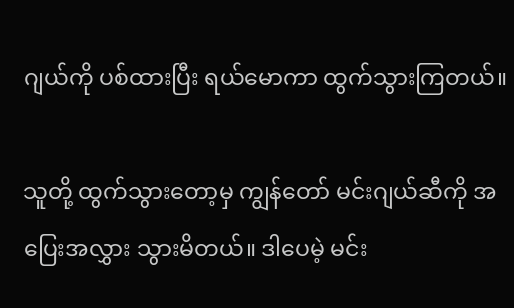ဂျယ်ကို ပစ်ထားပြီး ရယ်မောကာ ထွက်သွားကြတယ်။

သူတို့ ထွက်သွားတော့မှ ကျွန်တော် မင်းဂျယ်ဆီကို အပြေးအလွှား သွားမိတယ်။ ဒါပေမဲ့ မင်း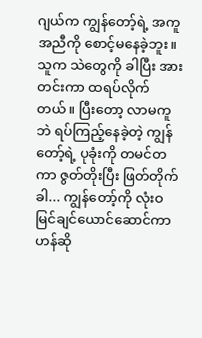ဂျယ်က ကျွန်တော့်ရဲ့ အကူအညီကို စောင့်မနေခဲ့ဘူး။ သူက သဲတွေကို ခါပြီး အားတင်းကာ ထရပ်လိုက်တယ်။ ပြီးတော့ လာမကူဘဲ ရပ်ကြည့်နေခဲ့တဲ့ ကျွန်တော့်ရဲ့ ပုခုံးကို တမင်တကာ ဇွတ်တိုးပြီး ဖြတ်တိုက်ခါ... ကျွန်တော့်ကို လုံးဝ မြင်ချင်ယောင်ဆောင်ကာ ဟန်ဆို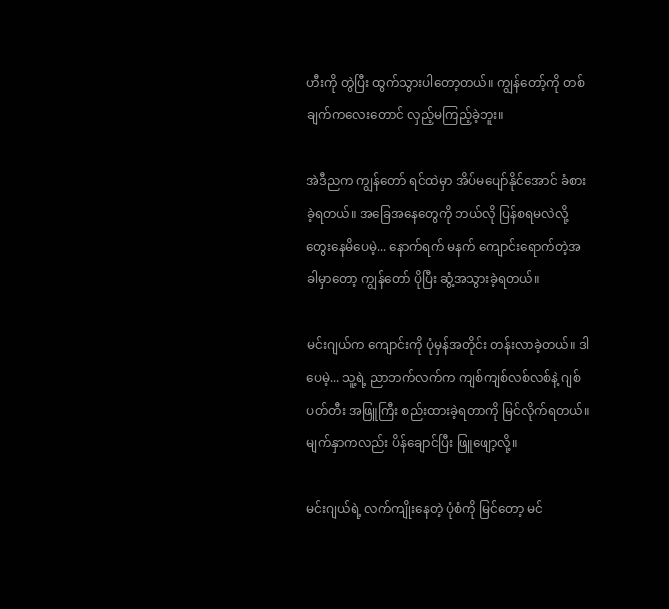ဟီးကို တွဲပြီး ထွက်သွားပါတော့တယ်။ ကျွန်တော့်ကို တစ်ချက်ကလေးတောင် လှည့်မကြည့်ခဲ့ဘူး။

အဲဒီညက ကျွန်တော် ရင်ထဲမှာ အိပ်မပျော်နိုင်အောင် ခံစားခဲ့ရတယ်။ အခြေအနေတွေကို ဘယ်လို ပြန်စရမလဲလို့ တွေးနေမိပေမဲ့... နောက်ရက် မနက် ကျောင်းရောက်တဲ့အခါမှာတော့ ကျွန်တော် ပိုပြီး ဆွံ့အသွားခဲ့ရတယ်။

မင်းဂျယ်က ကျောင်းကို ပုံမှန်အတိုင်း တန်းလာခဲ့တယ်။ ဒါပေမဲ့... သူ့ရဲ့ ညာဘက်လက်က ကျစ်ကျစ်လစ်လစ်နဲ့ ဂျစ်ပတ်တီး အဖြူကြီး စည်းထားခဲ့ရတာကို မြင်လိုက်ရတယ်။ မျက်နှာကလည်း ပိန်ချောင်ပြီး ဖြူဖျော့လို့။

မင်းဂျယ်ရဲ့ လက်ကျိုးနေတဲ့ ပုံစံကို မြင်တော့ မင်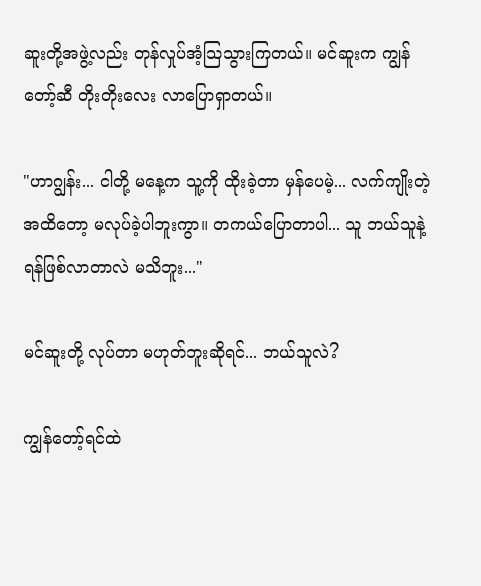ဆူးတို့အဖွဲ့လည်း တုန်လှုပ်အံ့သြသွားကြတယ်။ မင်ဆူးက ကျွန်တော့်ဆီ တိုးတိုးလေး လာပြောရှာတယ်။

"ဟာဂျွန်း... ငါတို့ မနေ့က သူ့ကို ထိုးခဲ့တာ မှန်ပေမဲ့... လက်ကျိုးတဲ့အထိတော့ မလုပ်ခဲ့ပါဘူးကွာ။ တကယ်ပြောတာပါ... သူ ဘယ်သူနဲ့ ရန်ဖြစ်လာတာလဲ မသိဘူး..."

မင်ဆူးတို့ လုပ်တာ မဟုတ်ဘူးဆိုရင်... ဘယ်သူလဲ?

ကျွန်တော့်ရင်ထဲ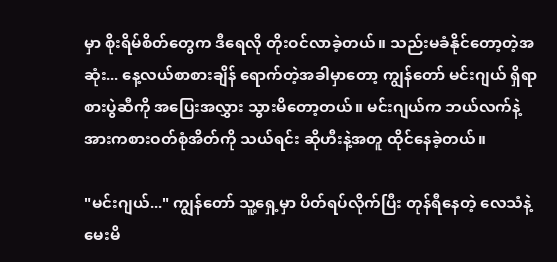မှာ စိုးရိမ်စိတ်တွေက ဒီရေလို တိုးဝင်လာခဲ့တယ်။ သည်းမခံနိုင်တော့တဲ့အဆုံး... နေ့လယ်စာစားချိန် ရောက်တဲ့အခါမှာတော့ ကျွန်တော် မင်းဂျယ် ရှိရာ စားပွဲဆီကို အပြေးအလွှား သွားမိတော့တယ်။ မင်းဂျယ်က ဘယ်လက်နဲ့ အားကစားဝတ်စုံအိတ်ကို သယ်ရင်း ဆိုဟီးနဲ့အတူ ထိုင်နေခဲ့တယ်။

"မင်းဂျယ်..." ကျွန်တော် သူ့ရှေ့မှာ ပိတ်ရပ်လိုက်ပြီး တုန်ရီနေတဲ့ လေသံနဲ့ မေးမိ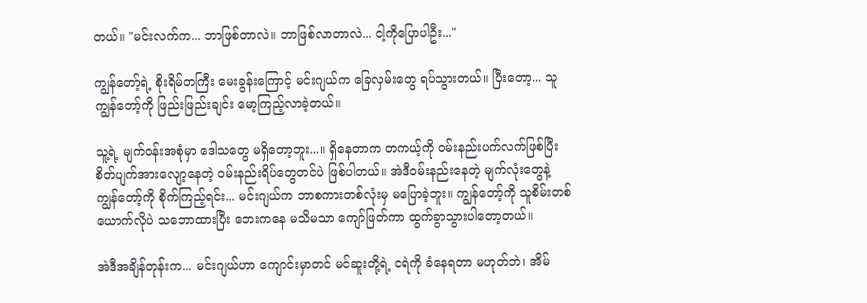တယ်။ "မင်းလက်က... ဘာဖြစ်တာလဲ။ ဘာဖြစ်လာတာလဲ... ငါ့ကိုပြောပါဦး..."

ကျွန်တော့်ရဲ့ စိုးရိမ်တကြီး မေးခွန်းကြောင့် မင်းဂျယ်က ခြေလှမ်းတွေ ရပ်သွားတယ်။ ပြီးတော့... သူ ကျွန်တော့်ကို ဖြည်းဖြည်းချင်း မော့ကြည့်လာခဲ့တယ်။

သူ့ရဲ့ မျက်ဝန်းအစုံမှာ ဒေါသတွေ မရှိတော့ဘူး...။ ရှိနေတာက တကယ့်ကို ဝမ်းနည်းပက်လက်ဖြစ်ပြီး စိတ်ပျက်အားလျော့နေတဲ့ ဝမ်းနည်းရိပ်တွေတင်ပဲ ဖြစ်ပါတယ်။ အဲဒီဝမ်းနည်းနေတဲ့ မျက်လုံးတွေနဲ့ ကျွန်တော့်ကို စိုက်ကြည့်ရင်း... မင်းဂျယ်က ဘာစကားတစ်လုံးမှ မပြောခဲ့ဘူး။ ကျွန်တော့်ကို သူစိမ်းတစ်ယောက်လိုပဲ သဘောထားပြီး ဘေးကနေ မသိမသာ ကျော်ဖြတ်ကာ ထွက်ခွာသွားပါတော့တယ်။

အဲဒီအချိန်တုန်းက... မင်းဂျယ်ဟာ ကျောင်းမှာတင် မင်ဆူးတို့ရဲ့ ငရဲကို ခံနေရတာ မဟုတ်ဘဲ၊ အိမ်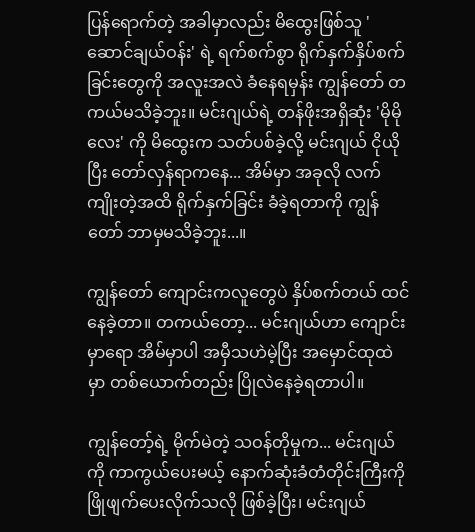ပြန်ရောက်တဲ့ အခါမှာလည်း မိထွေးဖြစ်သူ 'ဆောင်ချယ်ဝန်း' ရဲ့ ရက်စက်စွာ ရိုက်နှက်နှိပ်စက်ခြင်းတွေကို အလူးအလဲ ခံနေရမှန်း ကျွန်တော် တကယ်မသိခဲ့ဘူး။ မင်းဂျယ်ရဲ့ တန်ဖိုးအရှိဆုံး 'မိုမိုလေး' ကို မိထွေးက သတ်ပစ်ခဲ့လို့ မင်းဂျယ် ငိုယိုပြီး တော်လှန်ရာကနေ... အိမ်မှာ အခုလို လက်ကျိုးတဲ့အထိ ရိုက်နှက်ခြင်း ခံခဲ့ရတာကို ကျွန်တော် ဘာမှမသိခဲ့ဘူး...။

ကျွန်တော် ကျောင်းကလူတွေပဲ နှိပ်စက်တယ် ထင်နေခဲ့တာ။ တကယ်တော့... မင်းဂျယ်ဟာ ကျောင်းမှာရော အိမ်မှာပါ အမှီသဟဲမဲ့ပြီး အမှောင်ထုထဲမှာ တစ်ယောက်တည်း ပြိုလဲနေခဲ့ရတာပါ။

ကျွန်တော့်ရဲ့ မိုက်မဲတဲ့ သဝန်တိုမှုက... မင်းဂျယ်ကို ကာကွယ်ပေးမယ့် နောက်ဆုံးခံတံတိုင်းကြီးကို ဖြိုဖျက်ပေးလိုက်သလို ဖြစ်ခဲ့ပြီး၊ မင်းဂျယ်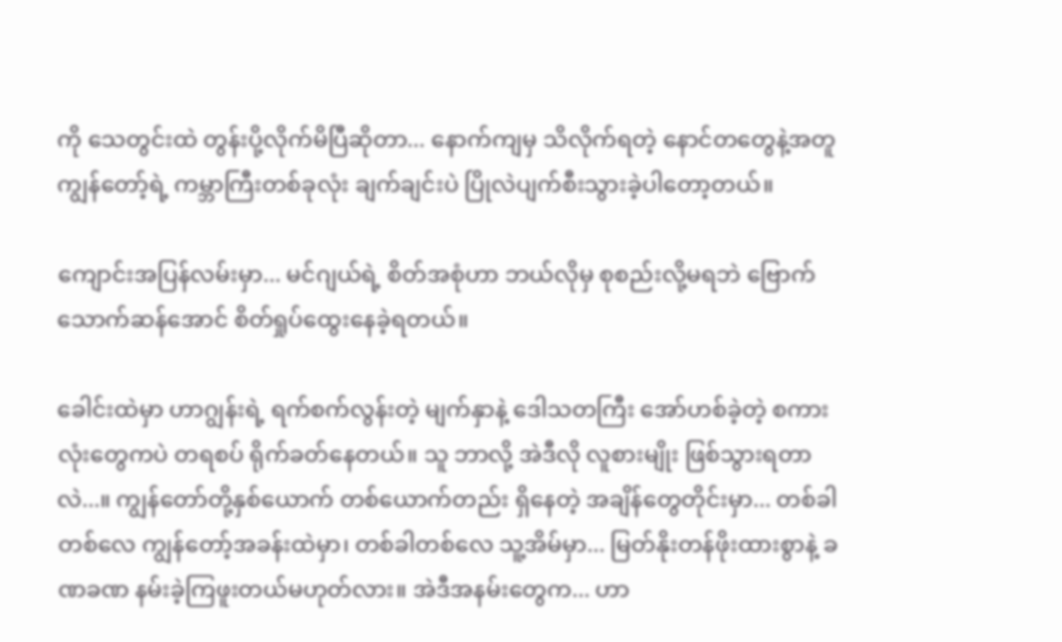ကို သေတွင်းထဲ တွန်းပို့လိုက်မိပြီဆိုတာ... နောက်ကျမှ သိလိုက်ရတဲ့ နောင်တတွေနဲ့အတူ ကျွန်တော့်ရဲ့ ကမ္ဘာကြီးတစ်ခုလုံး ချက်ချင်းပဲ ပြိုလဲပျက်စီးသွားခဲ့ပါတော့တယ်။

ကျောင်းအပြန်လမ်းမှာ... မင်ဂျယ်ရဲ့ စိတ်အစုံဟာ ဘယ်လိုမှ စုစည်းလို့မရဘဲ ဗြောက်သောက်ဆန်အောင် စိတ်ရှုပ်ထွေးနေခဲ့ရတယ်။

ခေါင်းထဲမှာ ဟာဂျွန်းရဲ့ ရက်စက်လွန်းတဲ့ မျက်နှာနဲ့ ဒေါသတကြီး အော်ဟစ်ခဲ့တဲ့ စကားလုံးတွေကပဲ တရစပ် ရိုက်ခတ်နေတယ်။ သူ ဘာလို့ အဲဒီလို လူစားမျိုး ဖြစ်သွားရတာလဲ...။ ကျွန်တော်တို့နှစ်ယောက် တစ်ယောက်တည်း ရှိနေတဲ့ အချိန်တွေတိုင်းမှာ... တစ်ခါတစ်လေ ကျွန်တော့်အခန်းထဲမှာ၊ တစ်ခါတစ်လေ သူ့အိမ်မှာ... မြတ်နိုးတန်ဖိုးထားစွာနဲ့ ခဏခဏ နမ်းခဲ့ကြဖူးတယ်မဟုတ်လား။ အဲဒီအနမ်းတွေက... ဟာ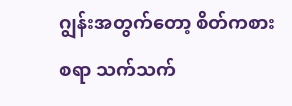ဂျွန်းအတွက်တော့ စိတ်ကစားစရာ သက်သက်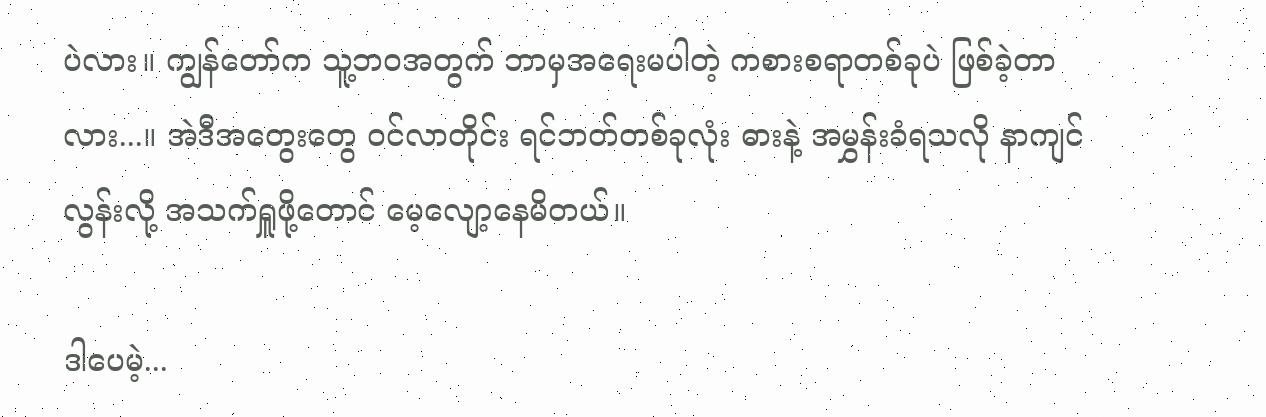ပဲလား။ ကျွန်တော်က သူ့ဘဝအတွက် ဘာမှအရေးမပါတဲ့ ကစားစရာတစ်ခုပဲ ဖြစ်ခဲ့တာလား...။ အဲဒီအတွေးတွေ ဝင်လာတိုင်း ရင်ဘတ်တစ်ခုလုံး ဓားနဲ့ အမွှန်းခံရသလို နာကျင်လွန်းလို့ အသက်ရှူဖို့တောင် မေ့လျော့နေမိတယ်။

ဒါပေမဲ့...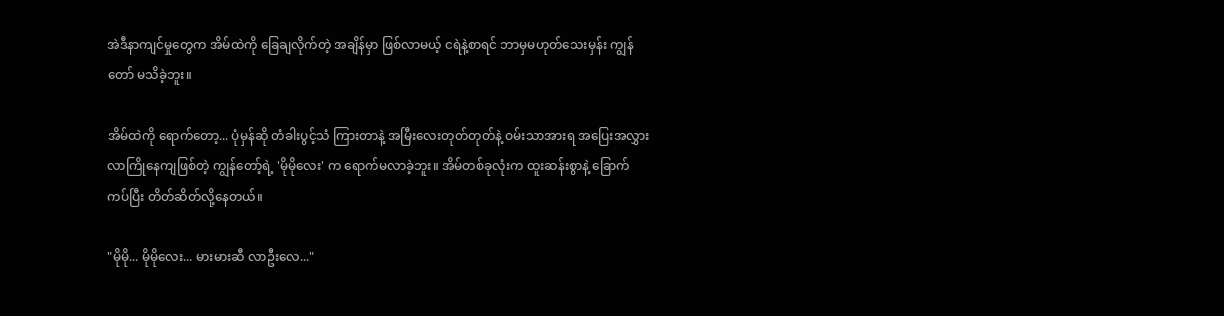အဲဒီနာကျင်မှုတွေက အိမ်ထဲကို ခြေချလိုက်တဲ့ အချိန်မှာ ဖြစ်လာမယ့် ငရဲနဲ့စာရင် ဘာမှမဟုတ်သေးမှန်း ကျွန်တော် မသိခဲ့ဘူး။

အိမ်ထဲကို ရောက်တော့... ပုံမှန်ဆို တံခါးပွင့်သံ ကြားတာနဲ့ အမြီးလေးတုတ်တုတ်နဲ့ ဝမ်းသာအားရ အပြေးအလွှား လာကြိုနေကျဖြစ်တဲ့ ကျွန်တော့်ရဲ့ 'မိုမိုလေး' က ရောက်မလာခဲ့ဘူး။ အိမ်တစ်ခုလုံးက ထူးဆန်းစွာနဲ့ ခြောက်ကပ်ပြီး တိတ်ဆိတ်လို့နေတယ်။

"မိုမို... မိုမိုလေး... မားမားဆီ လာဦးလေ..."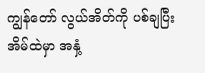ကျွန်တော် လွယ်အိတ်ကို ပစ်ချပြီး အိမ်ထဲမှာ အနှံ့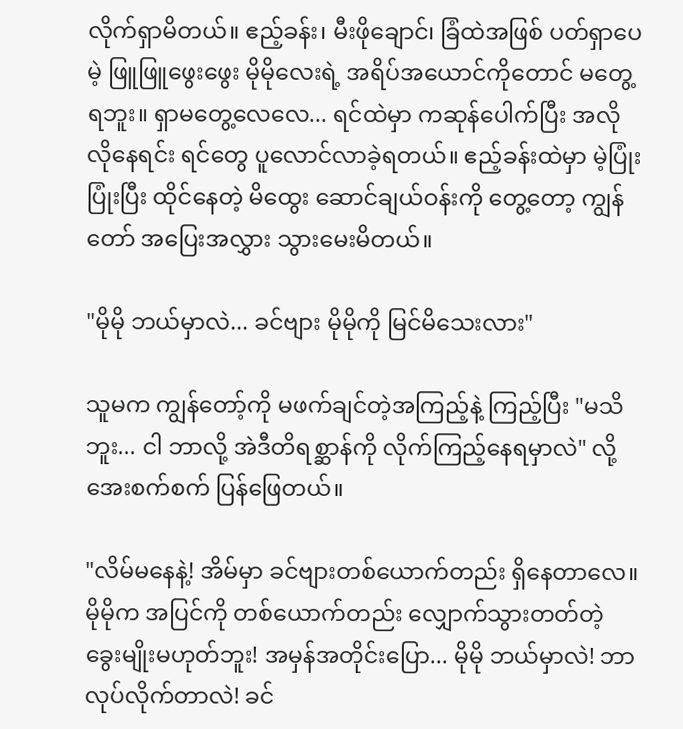လိုက်ရှာမိတယ်။ ဧည့်ခန်း၊ မီးဖိုချောင်၊ ခြံထဲအဖြစ် ပတ်ရှာပေမဲ့ ဖြူဖြူဖွေးဖွေး မိုမိုလေးရဲ့ အရိပ်အယောင်ကိုတောင် မတွေ့ရဘူး။ ရှာမတွေ့လေလေ... ရင်ထဲမှာ ကဆုန်ပေါက်ပြီး အလိုလိုနေရင်း ရင်တွေ ပူလောင်လာခဲ့ရတယ်။ ဧည့်ခန်းထဲမှာ မဲ့ပြုံးပြုံးပြီး ထိုင်နေတဲ့ မိထွေး ဆောင်ချယ်ဝန်းကို တွေ့တော့ ကျွန်တော် အပြေးအလွှား သွားမေးမိတယ်။

"မိုမို ဘယ်မှာလဲ... ခင်ဗျား မိုမိုကို မြင်မိသေးလား"

သူမက ကျွန်တော့်ကို မဖက်ချင်တဲ့အကြည့်နဲ့ ကြည့်ပြီး "မသိဘူး... ငါ ဘာလို့ အဲဒီတိရစ္ဆာန်ကို လိုက်ကြည့်နေရမှာလဲ" လို့ အေးစက်စက် ပြန်ဖြေတယ်။

"လိမ်မနေနဲ့! အိမ်မှာ ခင်ဗျားတစ်ယောက်တည်း ရှိနေတာလေ။ မိုမိုက အပြင်ကို တစ်ယောက်တည်း လျှောက်သွားတတ်တဲ့ ခွေးမျိုးမဟုတ်ဘူး! အမှန်အတိုင်းပြော... မိုမို ဘယ်မှာလဲ! ဘာလုပ်လိုက်တာလဲ! ခင်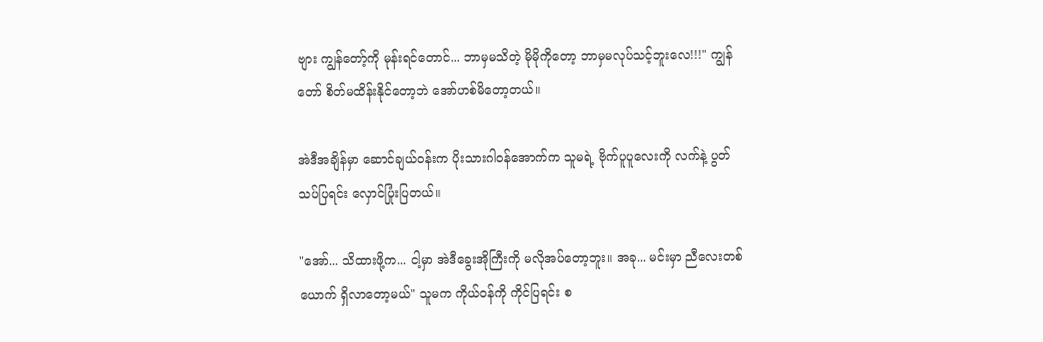ဗျား ကျွန်တော့်ကို မုန်းရင်တောင်... ဘာမှမသိတဲ့ မိုမိုကိုတော့ ဘာမှမလုပ်သင့်ဘူးလေ!!!" ကျွန်တော် စိတ်မထိန်းနိုင်တော့ဘဲ အော်ဟစ်မိတော့တယ်။

အဲဒီအချိန်မှာ ဆောင်ချယ်ဝန်းက ပိုးသားဂါဝန်အောက်က သူမရဲ့ ဗိုက်ပူပူလေးကို လက်နဲ့ ပွတ်သပ်ပြရင်း လှောင်ပြုံးပြတယ်။

"အော်... သိထားဖို့က... ငါ့မှာ အဲဒီခွေးအိုကြီးကို မလိုအပ်တော့ဘူး။ အခု... မင်းမှာ ညီလေးတစ်ယောက် ရှိလာတော့မယ်" သူမက ကိုယ်ဝန်ကို ကိုင်ပြရင်း စ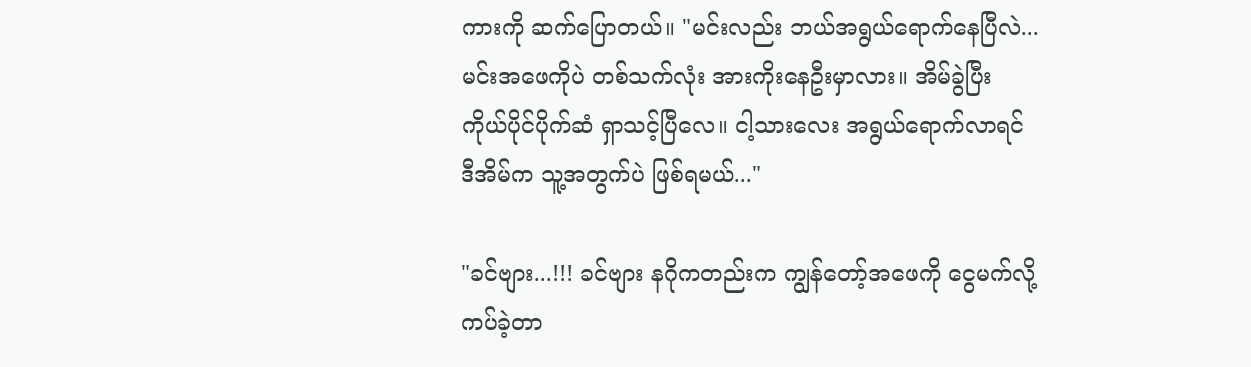ကားကို ဆက်ပြောတယ်။ "မင်းလည်း ဘယ်အရွယ်ရောက်နေပြီလဲ... မင်းအဖေကိုပဲ တစ်သက်လုံး အားကိုးနေဦးမှာလား။ အိမ်ခွဲပြီး ကိုယ်ပိုင်ပိုက်ဆံ ရှာသင့်ပြီလေ။ ငါ့သားလေး အရွယ်ရောက်လာရင် ဒီအိမ်က သူ့အတွက်ပဲ ဖြစ်ရမယ်..."

"ခင်ဗျား...!!! ခင်ဗျား နဂိုကတည်းက ကျွန်တော့်အဖေကို ငွေမက်လို့ ကပ်ခဲ့တာ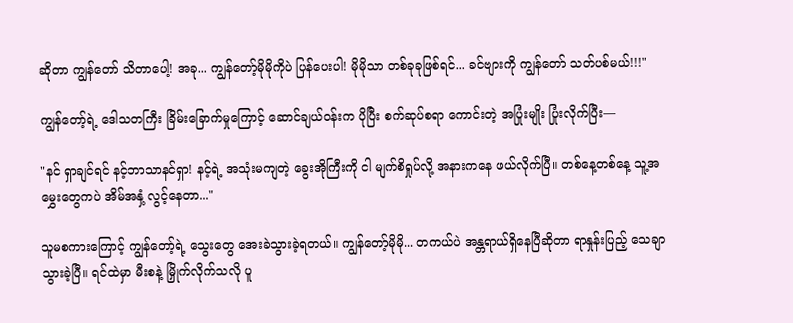ဆိုတာ ကျွန်တော် သိတာပေါ့! အခု... ကျွန်တော့်မိုမိုကိုပဲ ပြန်ပေးပါ! မိုမိုသာ တစ်ခုခုဖြစ်ရင်... ခင်ဗျားကို ကျွန်တော် သတ်ပစ်မယ်!!!"

ကျွန်တော့်ရဲ့ ဒေါသတကြီး ခြိမ်းခြောက်မှုကြောင့် ဆောင်ချယ်ဝန်းက ပိုပြီး စက်ဆုပ်စရာ ကောင်းတဲ့ အပြုံးမျိုး ပြုံးလိုက်ပြီး—

"နင် ရှာချင်ရင် နင့်ဘာသာနင်ရှာ! နင့်ရဲ့ အသုံးမကျတဲ့ ခွေးအိုကြီးကို ငါ မျက်စိရှုပ်လို့ အနားကနေ ဖယ်လိုက်ပြီ။ တစ်နေ့တစ်နေ့ သူ့အမွှေးတွေကပဲ အိမ်အနှံ့ လွင့်နေတာ..."

သူမစကားကြောင့် ကျွန်တော့်ရဲ့ သွေးတွေ အေးခဲသွားခဲ့ရတယ်။ ကျွန်တော့်မိုမို... တကယ်ပဲ အန္တရာယ်ရှိနေပြီဆိုတာ ရာနှုန်းပြည့် သေချာသွားခဲ့ပြီ။ ရင်ထဲမှာ မီးစနဲ့ မြှိုက်လိုက်သလို ပူ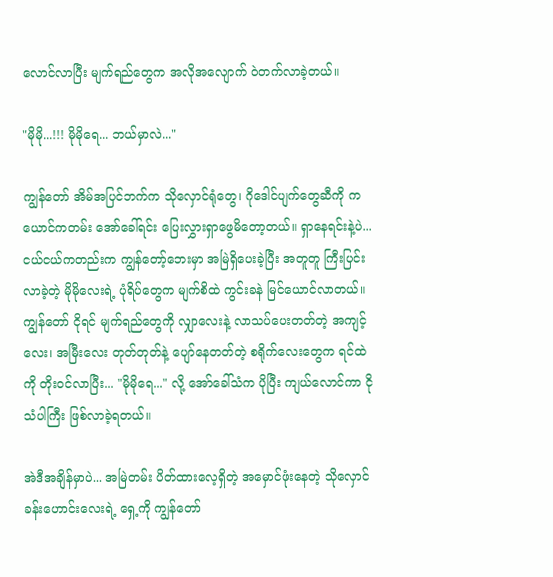လောင်လာပြီး မျက်ရည်တွေက အလိုအလျောက် ဝဲတက်လာခဲ့တယ်။

"မိုမို...!!! မိုမိုရေ... ဘယ်မှာလဲ..."

ကျွန်တော် အိမ်အပြင်ဘက်က သိုလှောင်ရုံတွေ၊ ဂိုဒေါင်ပျက်တွေဆီကို ကယောင်ကတမ်း အော်ခေါ်ရင်း ပြေးလွှားရှာဖွေမိတော့တယ်။ ရှာနေရင်းနဲ့ပဲ... ငယ်ငယ်ကတည်းက ကျွန်တော့်ဘေးမှာ အမြဲရှိပေးခဲ့ပြီး အတူတူ ကြီးပြင်းလာခဲ့တဲ့ မိုမိုလေးရဲ့ ပုံရိပ်တွေက မျက်စိထဲ ကွင်းခနဲ မြင်ယောင်လာတယ်။ ကျွန်တော် ငိုရင် မျက်ရည်တွေကို လျှာလေးနဲ့ လာသပ်ပေးတတ်တဲ့ အကျင့်လေး၊ အမြီးလေး တုတ်တုတ်နဲ့ ပျော်နေတတ်တဲ့ စရိုက်လေးတွေက ရင်ထဲကို တိုးဝင်လာပြီး... "မိုမိုရေ..." လို့ အော်ခေါ်သံက ပိုပြီး ကျယ်လောင်ကာ ငိုသံပါကြီး ဖြစ်လာခဲ့ရတယ်။

အဲဒီအချိန်မှာပဲ... အမြဲတမ်း ပိတ်ထားလေ့ရှိတဲ့ အမှောင်ဖုံးနေတဲ့ သိုလှောင်ခန်းဟောင်းလေးရဲ့ ရှေ့ကို ကျွန်တော်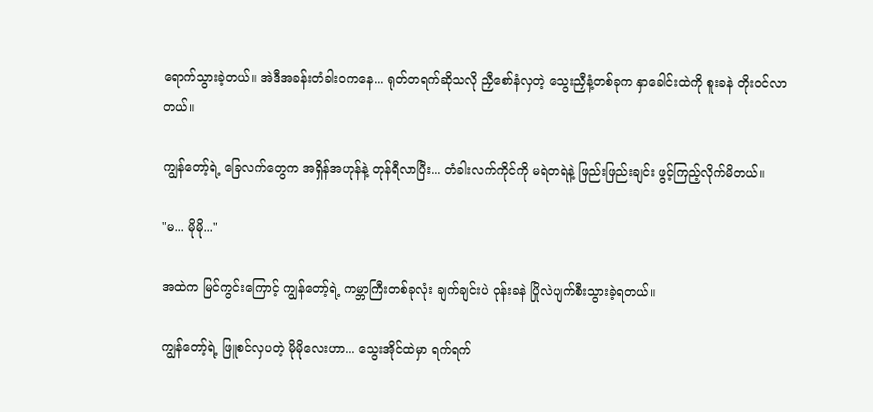ရောက်သွားခဲ့တယ်။ အဲဒီအခန်းတံခါးဝကနေ... ရုတ်တရက်ဆိုသလို ညှီစော်နံလှတဲ့ သွေးညှီနံ့တစ်ခုက နှာခေါင်းထဲကို စူးခနဲ တိုးဝင်လာတယ်။

ကျွန်တော့်ရဲ့ ခြေလက်တွေက အရှိန်အဟုန်နဲ့ တုန်ရီလာပြီး... တံခါးလက်ကိုင်ကို မရဲတရဲနဲ့ ဖြည်းဖြည်းချင်း ဖွင့်ကြည့်လိုက်မိတယ်။

"မ... မိုမို..."

အထဲက မြင်ကွင်းကြောင့် ကျွန်တော့်ရဲ့ ကမ္ဘာကြီးတစ်ခုလုံး ချက်ချင်းပဲ ဝုန်းခနဲ ပြိုလဲပျက်စီးသွားခဲ့ရတယ်။

ကျွန်တော့်ရဲ့ ဖြူစင်လှပတဲ့ မိုမိုလေးဟာ... သွေးအိုင်ထဲမှာ ရက်ရက်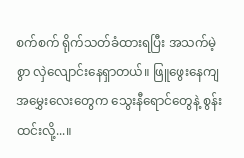စက်စက် ရိုက်သတ်ခံထားရပြီး အသက်မဲ့စွာ လှဲလျောင်းနေရှာတယ်။ ဖြူဖွေးနေကျ အမွှေးလေးတွေက သွေးနီရောင်တွေနဲ့ စွန်းထင်းလို့...။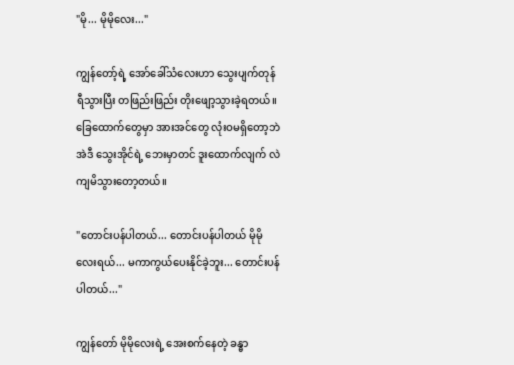"မို... မိုမိုလေး..."

ကျွန်တော့်ရဲ့ အော်ခေါ်သံလေးဟာ သွေးပျက်တုန်ရီသွားပြီး တဖြည်းဖြည်း တိုးဖျော့သွားခဲ့ရတယ်။ ခြေထောက်တွေမှာ အားအင်တွေ လုံးဝမရှိတော့ဘဲ အဲဒီ သွေးအိုင်ရဲ့ ဘေးမှာတင် ဒူးထောက်လျက် လဲကျမိသွားတော့တယ်။

"တောင်းပန်ပါတယ်... တောင်းပန်ပါတယ် မိုမိုလေးရယ်... မကာကွယ်ပေးနိုင်ခဲ့ဘူး... တောင်းပန်ပါတယ်..."

ကျွန်တော် မိုမိုလေးရဲ့ အေးစက်နေတဲ့ ခန္ဓာ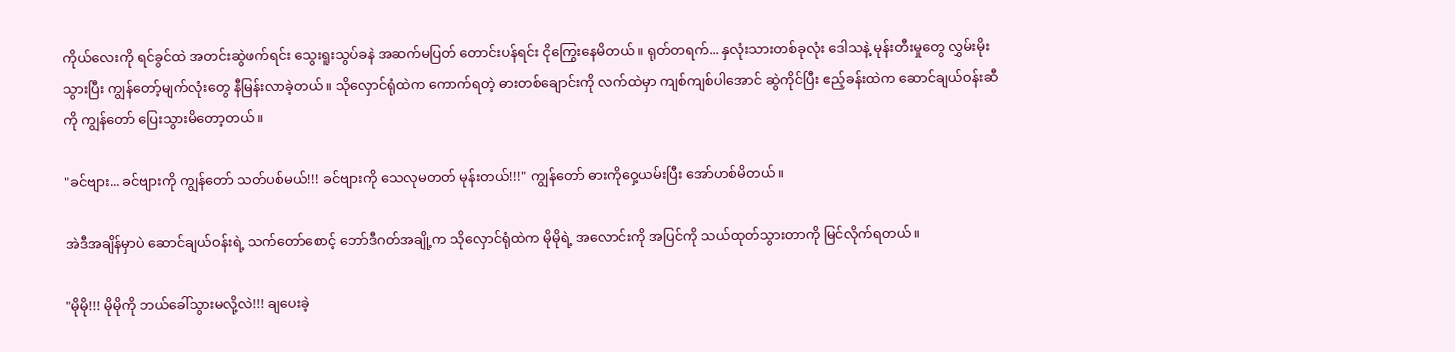ကိုယ်လေးကို ရင်ခွင်ထဲ အတင်းဆွဲဖက်ရင်း သွေးရူးသွပ်ခနဲ အဆက်မပြတ် တောင်းပန်ရင်း ငိုကြွေးနေမိတယ်။ ရုတ်တရက်... နှလုံးသားတစ်ခုလုံး ဒေါသနဲ့ မုန်းတီးမှုတွေ လွှမ်းမိုးသွားပြီး ကျွန်တော့်မျက်လုံးတွေ နီမြန်းလာခဲ့တယ်။ သိုလှောင်ရုံထဲက ကောက်ရတဲ့ ဓားတစ်ချောင်းကို လက်ထဲမှာ ကျစ်ကျစ်ပါအောင် ဆွဲကိုင်ပြီး ဧည့်ခန်းထဲက ဆောင်ချယ်ဝန်းဆီကို ကျွန်တော် ပြေးသွားမိတော့တယ်။

"ခင်ဗျား... ခင်ဗျားကို ကျွန်တော် သတ်ပစ်မယ်!!! ခင်ဗျားကို သေလုမတတ် မုန်းတယ်!!!" ကျွန်တော် ဓားကိုဝှေ့ယမ်းပြီး အော်ဟစ်မိတယ်။

အဲဒီအချိန်မှာပဲ ဆောင်ချယ်ဝန်းရဲ့ သက်တော်စောင့် ဘော်ဒီဂတ်အချို့က သိုလှောင်ရုံထဲက မိုမိုရဲ့ အလောင်းကို အပြင်ကို သယ်ထုတ်သွားတာကို မြင်လိုက်ရတယ်။

"မိုမို!!! မိုမိုကို ဘယ်ခေါ်သွားမလို့လဲ!!! ချပေးခဲ့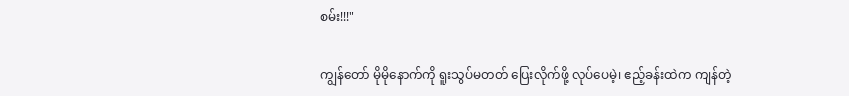စမ်း!!!"

ကျွန်တော် မိုမိုနောက်ကို ရူးသွပ်မတတ် ပြေးလိုက်ဖို့ လုပ်ပေမဲ့၊ ဧည့်ခန်းထဲက ကျန်တဲ့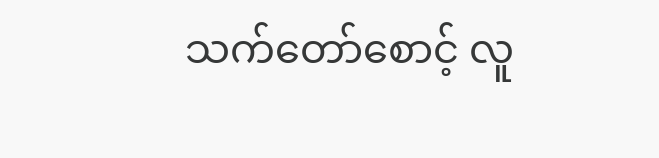သက်တော်စောင့် လူ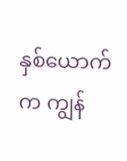နှစ်ယောက်က ကျွန်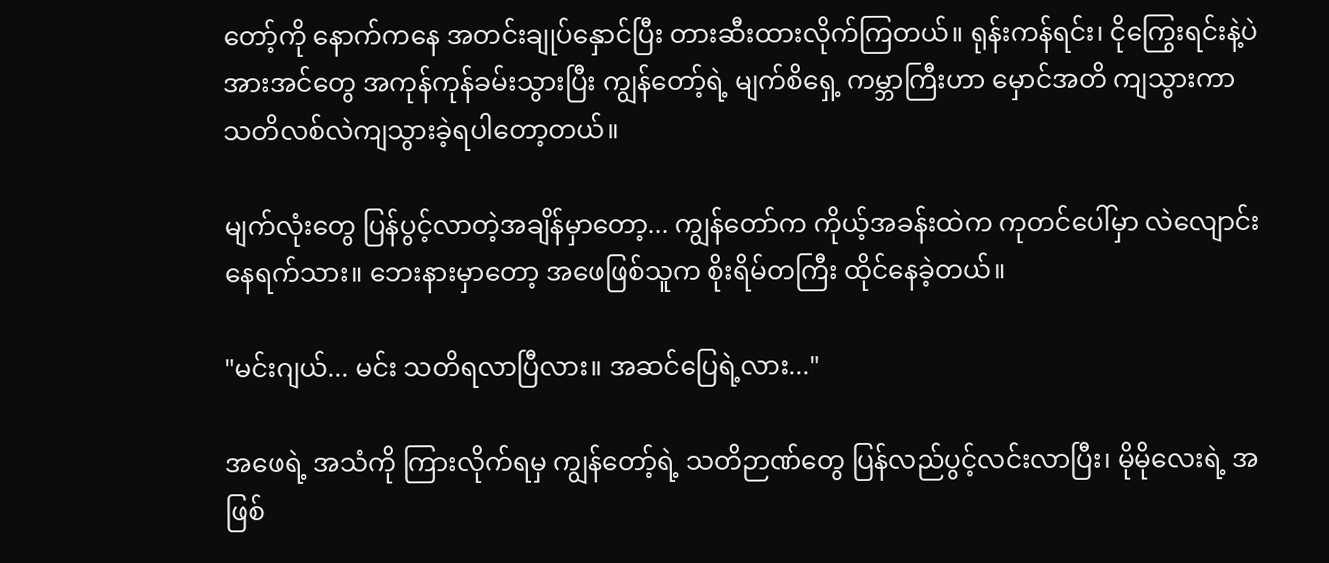တော့်ကို နောက်ကနေ အတင်းချုပ်နှောင်ပြီး တားဆီးထားလိုက်ကြတယ်။ ရုန်းကန်ရင်း၊ ငိုကြွေးရင်းနဲ့ပဲ အားအင်တွေ အကုန်ကုန်ခမ်းသွားပြီး ကျွန်တော့်ရဲ့ မျက်စိရှေ့ ကမ္ဘာကြီးဟာ မှောင်အတိ ကျသွားကာ သတိလစ်လဲကျသွားခဲ့ရပါတော့တယ်။

မျက်လုံးတွေ ပြန်ပွင့်လာတဲ့အချိန်မှာတော့... ကျွန်တော်က ကိုယ့်အခန်းထဲက ကုတင်ပေါ်မှာ လဲလျောင်းနေရက်သား။ ဘေးနားမှာတော့ အဖေဖြစ်သူက စိုးရိမ်တကြီး ထိုင်နေခဲ့တယ်။

"မင်းဂျယ်... မင်း သတိရလာပြီလား။ အဆင်ပြေရဲ့လား..."

အဖေရဲ့ အသံကို ကြားလိုက်ရမှ ကျွန်တော့်ရဲ့ သတိဉာဏ်တွေ ပြန်လည်ပွင့်လင်းလာပြီး၊ မိုမိုလေးရဲ့ အဖြစ်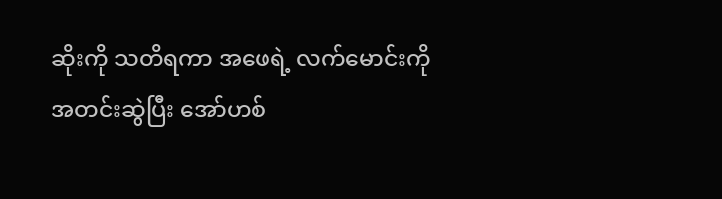ဆိုးကို သတိရကာ အဖေရဲ့ လက်မောင်းကို အတင်းဆွဲပြီး အော်ဟစ်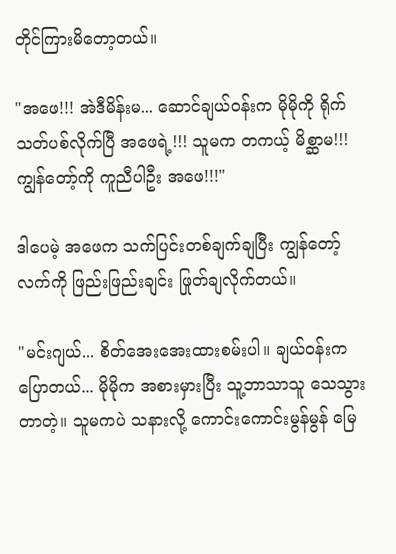တိုင်ကြားမိတော့တယ်။

"အဖေ!!! အဲဒီမိန်းမ... ဆောင်ချယ်ဝန်းက မိုမိုကို ရိုက်သတ်ပစ်လိုက်ပြီ အဖေရဲ့!!! သူမက တကယ့် မိစ္ဆာမ!!! ကျွန်တော့်ကို ကူညီပါဦး အဖေ!!!"

ဒါပေမဲ့ အဖေက သက်ပြင်းတစ်ချက်ချပြီး ကျွန်တော့်လက်ကို ဖြည်းဖြည်းချင်း ဖြုတ်ချလိုက်တယ်။

"မင်းဂျယ်... စိတ်အေးအေးထားစမ်းပါ။ ချယ်ဝန်းက ပြောတယ်... မိုမိုက အစားမှားပြီး သူ့ဘာသာသူ သေသွားတာတဲ့။ သူမကပဲ သနားလို့ ကောင်းကောင်းမွန်မွန် မြေ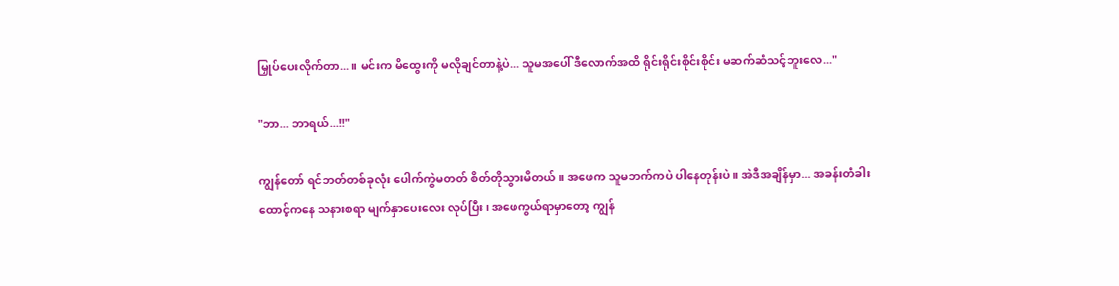မြှုပ်ပေးလိုက်တာ...။ မင်းက မိထွေးကို မလိုချင်တာနဲ့ပဲ... သူမအပေါ် ဒီလောက်အထိ ရိုင်းရိုင်းစိုင်းစိုင်း မဆက်ဆံသင့်ဘူးလေ..."

"ဘာ... ဘာရယ်...!!"

ကျွန်တော် ရင်ဘတ်တစ်ခုလုံး ပေါက်ကွဲမတတ် စိတ်တိုသွားမိတယ်။ အဖေက သူမဘက်ကပဲ ပါနေတုန်းပဲ။ အဲဒီအချိန်မှာ... အခန်းတံခါးထောင့်ကနေ သနားစရာ မျက်နှာပေးလေး လုပ်ပြီး၊ အဖေကွယ်ရာမှာတော့ ကျွန်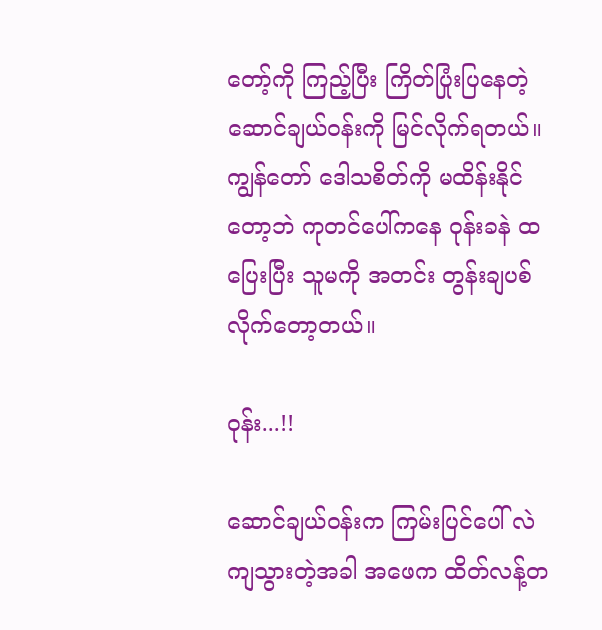တော့်ကို ကြည့်ပြီး ကြိတ်ပြုံးပြနေတဲ့ ဆောင်ချယ်ဝန်းကို မြင်လိုက်ရတယ်။ ကျွန်တော် ဒေါသစိတ်ကို မထိန်းနိုင်တော့ဘဲ ကုတင်ပေါ်ကနေ ဝုန်းခနဲ ထပြေးပြီး သူမကို အတင်း တွန်းချပစ်လိုက်တော့တယ်။

ဝုန်း...!!

ဆောင်ချယ်ဝန်းက ကြမ်းပြင်ပေါ် လဲကျသွားတဲ့အခါ အဖေက ထိတ်လန့်တ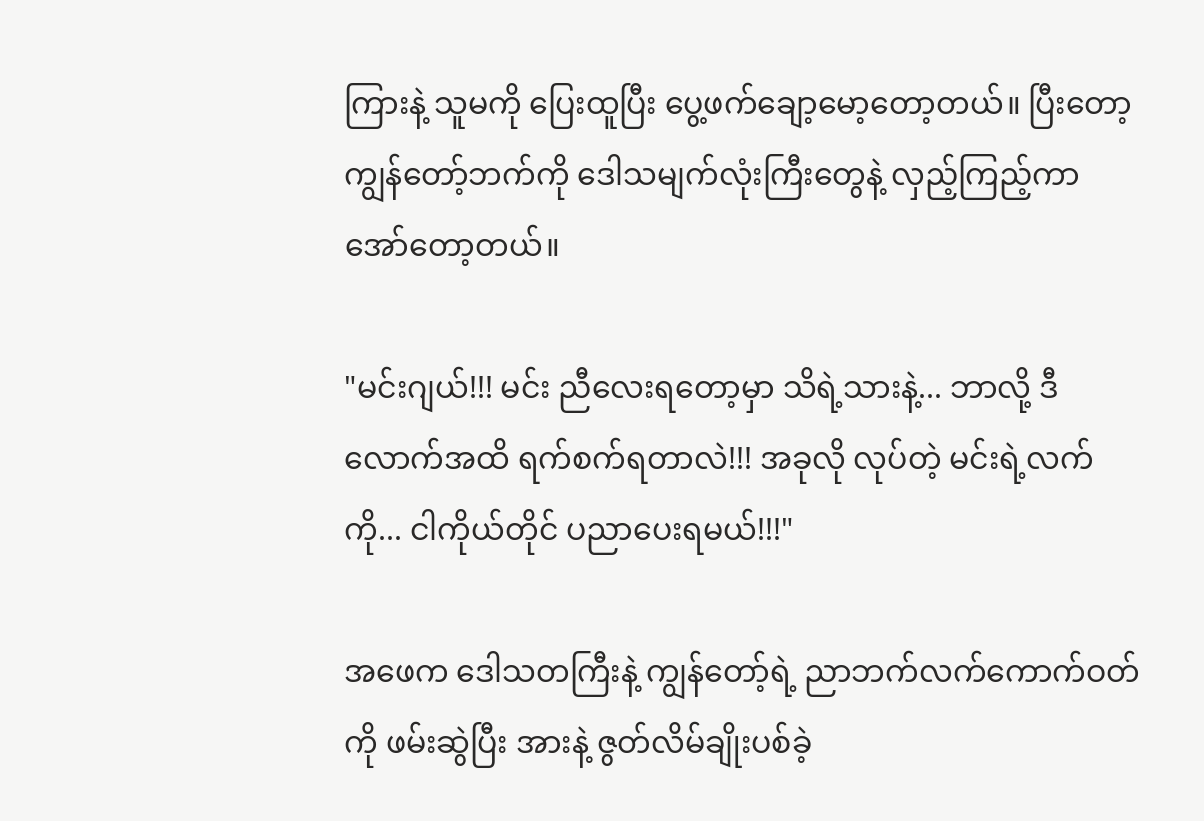ကြားနဲ့ သူမကို ပြေးထူပြီး ပွေ့ဖက်ချော့မော့တော့တယ်။ ပြီးတော့ ကျွန်တော့်ဘက်ကို ဒေါသမျက်လုံးကြီးတွေနဲ့ လှည့်ကြည့်ကာ အော်တော့တယ်။

"မင်းဂျယ်!!! မင်း ညီလေးရတော့မှာ သိရဲ့သားနဲ့... ဘာလို့ ဒီလောက်အထိ ရက်စက်ရတာလဲ!!! အခုလို လုပ်တဲ့ မင်းရဲ့လက်ကို... ငါကိုယ်တိုင် ပညာပေးရမယ်!!!"

အဖေက ဒေါသတကြီးနဲ့ ကျွန်တော့်ရဲ့ ညာဘက်လက်ကောက်ဝတ်ကို ဖမ်းဆွဲပြီး အားနဲ့ ဇွတ်လိမ်ချိုးပစ်ခဲ့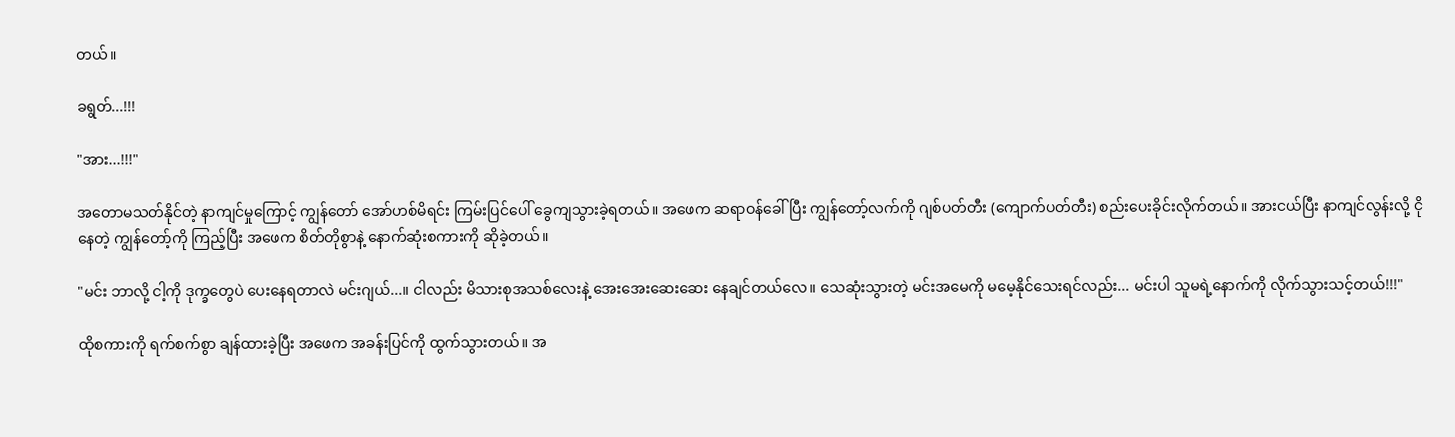တယ်။

ခရွတ်...!!!

"အား...!!!"

အတောမသတ်နိုင်တဲ့ နာကျင်မှုကြောင့် ကျွန်တော် အော်ဟစ်မိရင်း ကြမ်းပြင်ပေါ် ခွေကျသွားခဲ့ရတယ်။ အဖေက ဆရာဝန်ခေါ်ပြီး ကျွန်တော့်လက်ကို ဂျစ်ပတ်တီး (ကျောက်ပတ်တီး) စည်းပေးခိုင်းလိုက်တယ်။ အားငယ်ပြီး နာကျင်လွန်းလို့ ငိုနေတဲ့ ကျွန်တော့်ကို ကြည့်ပြီး အဖေက စိတ်တိုစွာနဲ့ နောက်ဆုံးစကားကို ဆိုခဲ့တယ်။

"မင်း ဘာလို့ ငါ့ကို ဒုက္ခတွေပဲ ပေးနေရတာလဲ မင်းဂျယ်...။ ငါလည်း မိသားစုအသစ်လေးနဲ့ အေးအေးဆေးဆေး နေချင်တယ်လေ။ သေဆုံးသွားတဲ့ မင်းအမေကို မမေ့နိုင်သေးရင်လည်း... မင်းပါ သူမရဲ့နောက်ကို လိုက်သွားသင့်တယ်!!!"

ထိုစကားကို ရက်စက်စွာ ချန်ထားခဲ့ပြီး အဖေက အခန်းပြင်ကို ထွက်သွားတယ်။ အ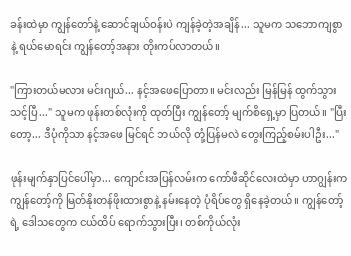ခန်းထဲမှာ ကျွန်တော်နဲ့ ဆောင်ချယ်ဝန်းပဲ ကျန်ခဲ့တဲ့အချိန်... သူမက သဘောကျစွာနဲ့ ရယ်မောရင်း ကျွန်တော့်အနား တိုးကပ်လာတယ်။

"ကြားတယ်မလား မင်းဂျယ်... နင့်အဖေပြောတာ။ မင်းလည်း မြန်မြန် ထွက်သွားသင့်ပြီ..." သူမက ဖုန်းတစ်လုံးကို ထုတ်ပြီး ကျွန်တော့် မျက်စိရှေ့မှာ ပြတယ်။ "ပြီးတော့... ဒီပုံကိုသာ နင့်အဖေ မြင်ရင် ဘယ်လို တုံ့ပြန်မလဲ တွေးကြည့်စမ်းပါဦး..."

ဖုန်းမျက်နှာပြင်ပေါ်မှာ... ကျောင်းအပြန်လမ်းက ကော်ဖီဆိုင်လေးထဲမှာ ဟာဂျွန်းက ကျွန်တော့်ကို မြတ်နိုးတန်ဖိုးထားစွာနဲ့ နမ်းနေတဲ့ ပုံရိပ်တွေ ရှိနေခဲ့တယ်။ ကျွန်တော့်ရဲ့ ဒေါသတွေက ငယ်ထိပ် ရောက်သွားပြီး၊ တစ်ကိုယ်လုံး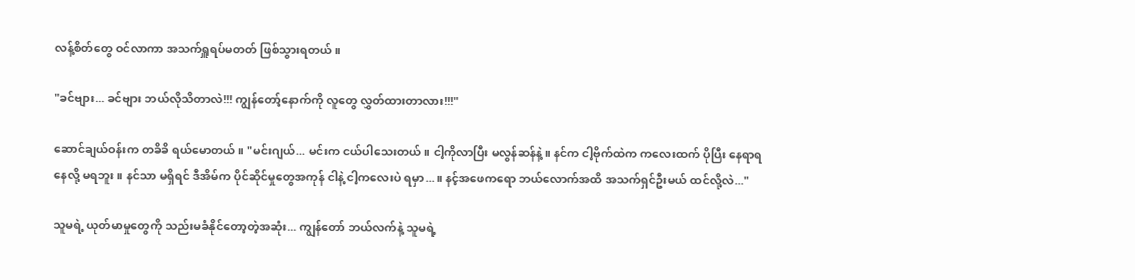လန့်စိတ်တွေ ဝင်လာကာ အသက်ရှူရပ်မတတ် ဖြစ်သွားရတယ်။

"ခင်ဗျား... ခင်ဗျား ဘယ်လိုသိတာလဲ!!! ကျွန်တော့်နောက်ကို လူတွေ လွှတ်ထားတာလား!!!"

ဆောင်ချယ်ဝန်းက တခိခိ ရယ်မောတယ်။ "မင်းဂျယ်... မင်းက ငယ်ပါသေးတယ်။ ငါ့ကိုလာပြီး မလွန်ဆန်နဲ့။ နင်က ငါ့ဗိုက်ထဲက ကလေးထက် ပိုပြီး နေရာရနေလို့ မရဘူး။ နင်သာ မရှိရင် ဒီအိမ်က ပိုင်ဆိုင်မှုတွေအကုန် ငါနဲ့ ငါ့ကလေးပဲ ရမှာ...။ နင့်အဖေကရော ဘယ်လောက်အထိ အသက်ရှင်ဦးမယ် ထင်လို့လဲ..."

သူမရဲ့ ယုတ်မာမှုတွေကို သည်းမခံနိုင်တော့တဲ့အဆုံး... ကျွန်တော် ဘယ်လက်နဲ့ သူမရဲ့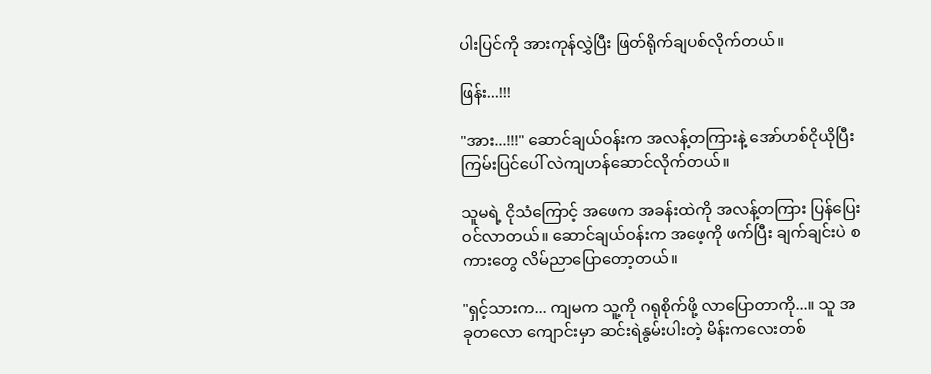ပါးပြင်ကို အားကုန်လွှဲပြီး ဖြတ်ရိုက်ချပစ်လိုက်တယ်။

ဖြန်း...!!!

"အား...!!!" ဆောင်ချယ်ဝန်းက အလန့်တကြားနဲ့ အော်ဟစ်ငိုယိုပြီး ကြမ်းပြင်ပေါ် လဲကျဟန်ဆောင်လိုက်တယ်။

သူမရဲ့ ငိုသံကြောင့် အဖေက အခန်းထဲကို အလန့်တကြား ပြန်ပြေးဝင်လာတယ်။ ဆောင်ချယ်ဝန်းက အဖေ့ကို ဖက်ပြီး ချက်ချင်းပဲ စကားတွေ လိမ်ညာပြောတော့တယ်။

"ရှင့်သားက... ကျမက သူ့ကို ဂရုစိုက်ဖို့ လာပြောတာကို...။ သူ အခုတလော ကျောင်းမှာ ဆင်းရဲနွမ်းပါးတဲ့ မိန်းကလေးတစ်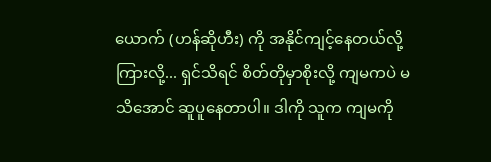ယောက် (ဟန်ဆိုဟီး) ကို အနိုင်ကျင့်နေတယ်လို့ ကြားလို့... ရှင်သိရင် စိတ်တိုမှာစိုးလို့ ကျမကပဲ မသိအောင် ဆူပူနေတာပါ။ ဒါကို သူက ကျမကို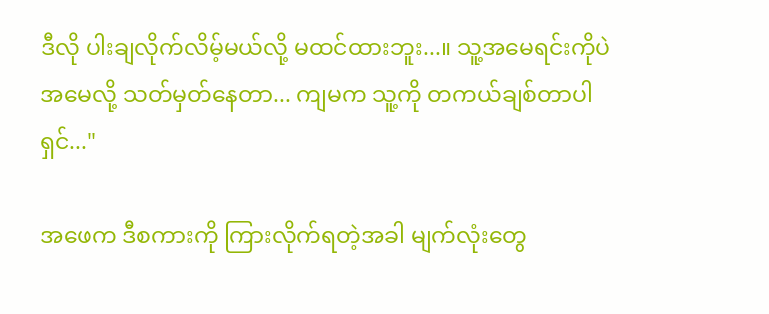ဒီလို ပါးချလိုက်လိမ့်မယ်လို့ မထင်ထားဘူး...။ သူ့အမေရင်းကိုပဲ အမေလို့ သတ်မှတ်နေတာ... ကျမက သူ့ကို တကယ်ချစ်တာပါ ရှင်..."

အဖေက ဒီစကားကို ကြားလိုက်ရတဲ့အခါ မျက်လုံးတွေ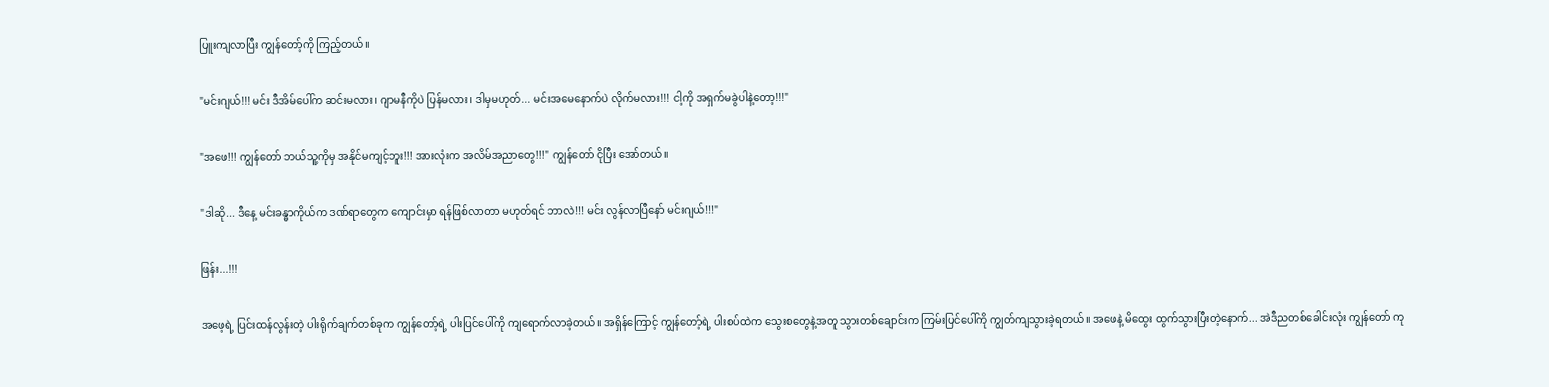ပြူးကျလာပြီး ကျွန်တော့်ကို ကြည့်တယ်။

"မင်းဂျယ်!!! မင်း ဒီအိမ်ပေါ်က ဆင်းမလား၊ ဂျာမနီကိုပဲ ပြန်မလား၊ ဒါမှမဟုတ်... မင်းအမေနောက်ပဲ လိုက်မလား!!! ငါ့ကို အရှက်မခွဲပါနဲ့တော့!!!"

"အဖေ!!! ကျွန်တော် ဘယ်သူ့ကိုမှ အနိုင်မကျင့်ဘူး!!! အားလုံးက အလိမ်အညာတွေ!!!" ကျွန်တော် ငိုပြီး အော်တယ်။

"ဒါဆို... ဒီနေ့ မင်းခန္ဓာကိုယ်က ဒဏ်ရာတွေက ကျောင်းမှာ ရန်ဖြစ်လာတာ မဟုတ်ရင် ဘာလဲ!!! မင်း လွန်လာပြီနော် မင်းဂျယ်!!!"

ဖြန်း...!!!

အဖေ့ရဲ့ ပြင်းထန်လွန်းတဲ့ ပါးရိုက်ချက်တစ်ခုက ကျွန်တော့်ရဲ့ ပါးပြင်ပေါ်ကို ကျရောက်လာခဲ့တယ်။ အရှိန်ကြောင့် ကျွန်တော့်ရဲ့ ပါးစပ်ထဲက သွေးစတွေနဲ့အတူ သွားတစ်ချောင်းက ကြမ်းပြင်ပေါ်ကို ကျွတ်ကျသွားခဲ့ရတယ်။ အဖေနဲ့ မိထွေး ထွက်သွားပြီးတဲ့နောက်... အဲဒီညတစ်ခေါင်းလုံး ကျွန်တော် ကု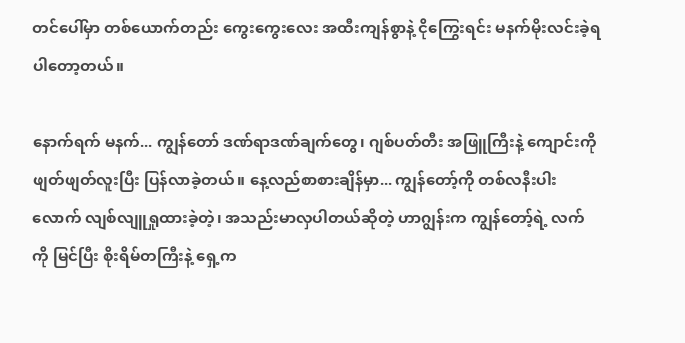တင်ပေါ်မှာ တစ်ယောက်တည်း ကွေးကွေးလေး အထီးကျန်စွာနဲ့ ငိုကြွေးရင်း မနက်မိုးလင်းခဲ့ရပါတော့တယ်။

နောက်ရက် မနက်... ကျွန်တော် ဒဏ်ရာဒဏ်ချက်တွေ၊ ဂျစ်ပတ်တီး အဖြူကြီးနဲ့ ကျောင်းကို ဖျတ်ဖျတ်လူးပြီး ပြန်လာခဲ့တယ်။ နေ့လည်စာစားချိန်မှာ... ကျွန်တော့်ကို တစ်လနီးပါးလောက် လျစ်လျူရှုထားခဲ့တဲ့၊ အသည်းမာလှပါတယ်ဆိုတဲ့ ဟာဂျွန်းက ကျွန်တော့်ရဲ့ လက်ကို မြင်ပြီး စိုးရိမ်တကြီးနဲ့ ရှေ့က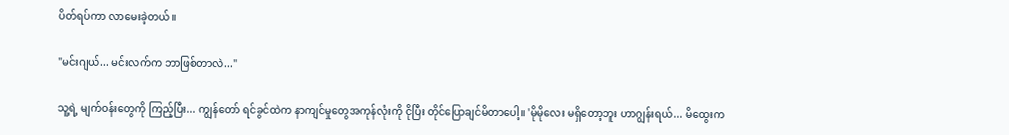ပိတ်ရပ်ကာ လာမေးခဲ့တယ်။

"မင်းဂျယ်... မင်းလက်က ဘာဖြစ်တာလဲ..."

သူ့ရဲ့ မျက်ဝန်းတွေကို ကြည့်ပြီး... ကျွန်တော် ရင်ခွင်ထဲက နာကျင်မှုတွေအကုန်လုံးကို ငိုပြီး တိုင်ပြောချင်မိတာပေါ့။ 'မိုမိုလေး မရှိတော့ဘူး ဟာဂျွန်းရယ်... မိထွေးက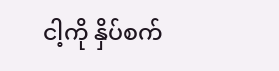ငါ့ကို နှိပ်စက်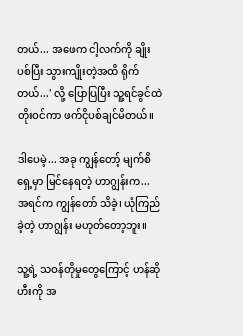တယ်... အဖေက ငါ့လက်ကို ချိုးပစ်ပြီး သွားကျိုးတဲ့အထိ ရိုက်တယ်...' လို့ ပြောပြပြီး သူ့ရင်ခွင်ထဲ တိုးဝင်ကာ ဖက်ငိုပစ်ချင်မိတယ်။

ဒါပေမဲ့... အခု ကျွန်တော့် မျက်စိရှေ့မှာ မြင်နေရတဲ့ ဟာဂျွန်းက... အရင်က ကျွန်တော် သိခဲ့၊ ယုံကြည်ခဲ့တဲ့ ဟာဂျွန်း မဟုတ်တော့ဘူး။

သူ့ရဲ့ သဝန်တိုမှုတွေကြောင့် ဟန်ဆိုဟီးကို အ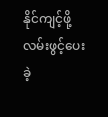နိုင်ကျင့်ဖို့ လမ်းဖွင့်ပေးခဲ့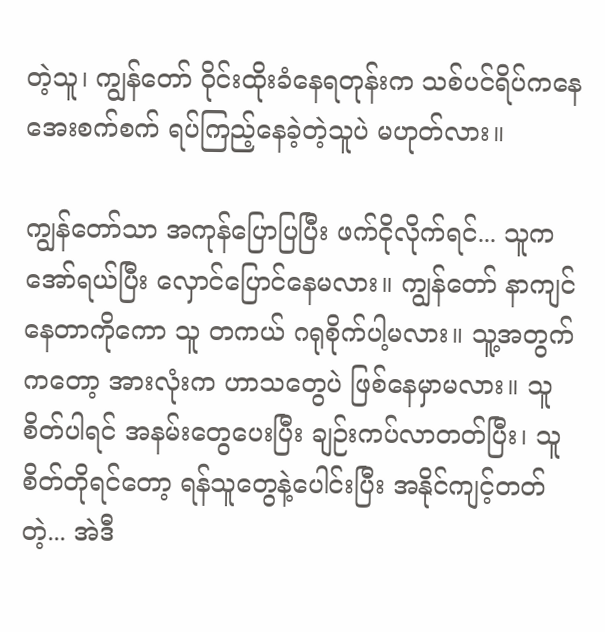တဲ့သူ၊ ကျွန်တော် ဝိုင်းထိုးခံနေရတုန်းက သစ်ပင်ရိပ်ကနေ အေးစက်စက် ရပ်ကြည့်နေခဲ့တဲ့သူပဲ မဟုတ်လား။

ကျွန်တော်သာ အကုန်ပြောပြပြီး ဖက်ငိုလိုက်ရင်... သူက အော်ရယ်ပြီး လှောင်ပြောင်နေမလား။ ကျွန်တော် နာကျင်နေတာကိုကော သူ တကယ် ဂရုစိုက်ပါ့မလား။ သူ့အတွက်ကတော့ အားလုံးက ဟာသတွေပဲ ဖြစ်နေမှာမလား။ သူ စိတ်ပါရင် အနမ်းတွေပေးပြီး ချဉ်းကပ်လာတတ်ပြီး၊ သူ စိတ်တိုရင်တော့ ရန်သူတွေနဲ့ပေါင်းပြီး အနိုင်ကျင့်တတ်တဲ့... အဲဒီ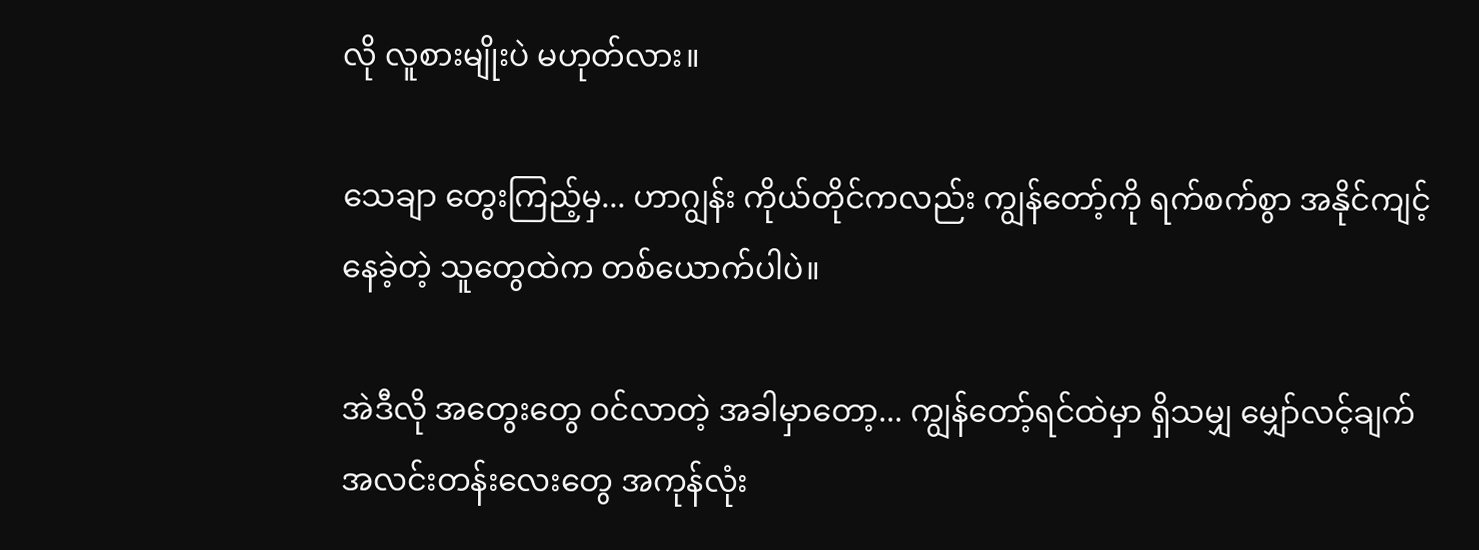လို လူစားမျိုးပဲ မဟုတ်လား။

သေချာ တွေးကြည့်မှ... ဟာဂျွန်း ကိုယ်တိုင်ကလည်း ကျွန်တော့်ကို ရက်စက်စွာ အနိုင်ကျင့်နေခဲ့တဲ့ သူတွေထဲက တစ်ယောက်ပါပဲ။

အဲဒီလို အတွေးတွေ ဝင်လာတဲ့ အခါမှာတော့... ကျွန်တော့်ရင်ထဲမှာ ရှိသမျှ မျှော်လင့်ချက် အလင်းတန်းလေးတွေ အကုန်လုံး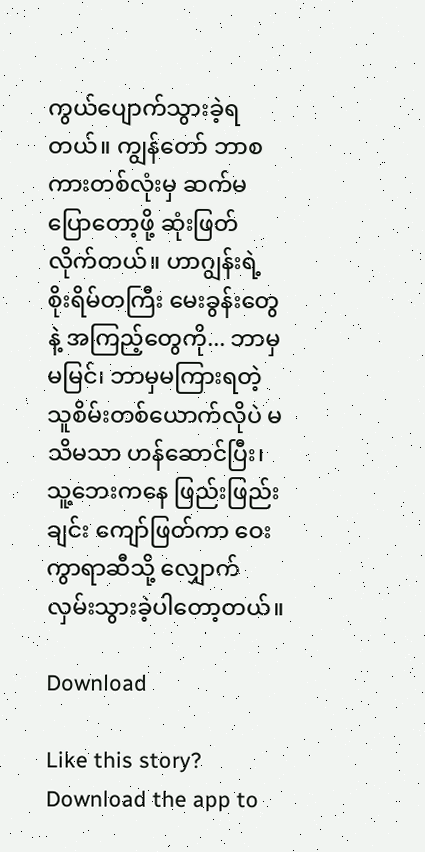ကွယ်ပျောက်သွားခဲ့ရတယ်။ ကျွန်တော် ဘာစကားတစ်လုံးမှ ဆက်မပြောတော့ဖို့ ဆုံးဖြတ်လိုက်တယ်။ ဟာဂျွန်းရဲ့ စိုးရိမ်တကြီး မေးခွန်းတွေနဲ့ အကြည့်တွေကို... ဘာမှမမြင်၊ ဘာမှမကြားရတဲ့ သူစိမ်းတစ်ယောက်လိုပဲ မသိမသာ ဟန်ဆောင်ပြီး၊ သူ့ဘေးကနေ ဖြည်းဖြည်းချင်း ကျော်ဖြတ်ကာ ဝေးကွာရာဆီသို့ လျှောက်လှမ်းသွားခဲ့ပါတော့တယ်။

Download

Like this story? Download the app to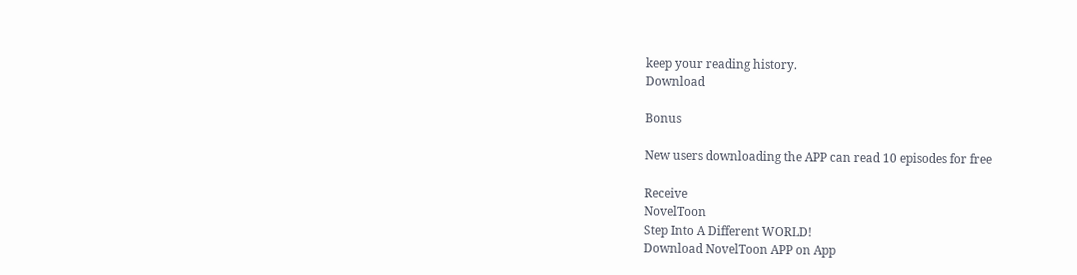keep your reading history.
Download

Bonus

New users downloading the APP can read 10 episodes for free

Receive
NovelToon
Step Into A Different WORLD!
Download NovelToon APP on App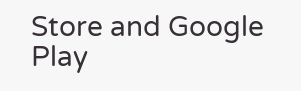Store and Google Play